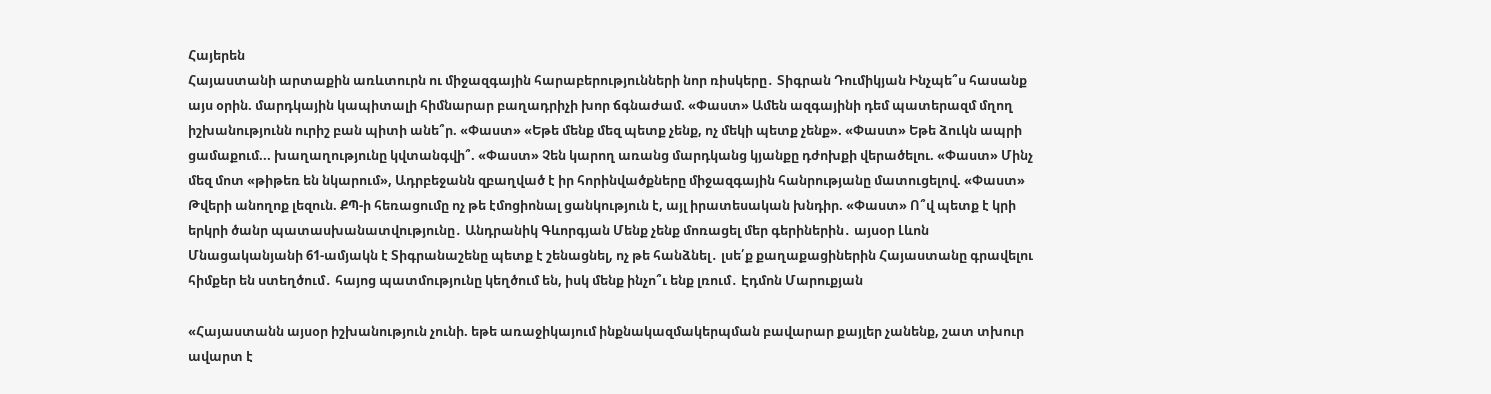Հայերեն
Հայաստանի արտաքին առևտուրն ու միջազգային հարաբերությունների նոր ռիսկերը․ Տիգրան Դումիկյան Ինչպե՞ս հասանք այս օրին. մարդկային կապիտալի հիմնարար բաղադրիչի խոր ճգնաժամ. «Փաստ» Ամեն ազգայինի դեմ պատերազմ մղող իշխանությունն ուրիշ բան պիտի անե՞ր. «Փաստ» «Եթե մենք մեզ պետք չենք, ոչ մեկի պետք չենք». «Փաստ» Եթե ձուկն ապրի ցամաքում... խաղաղությունը կվտանգվի՞. «Փաստ» Չեն կարող առանց մարդկանց կյանքը դժոխքի վերածելու. «Փաստ» Մինչ մեզ մոտ «թիթեռ են նկարում», Ադրբեջանն զբաղված է իր հորինվածքները միջազգային հանրությանը մատուցելով. «Փաստ» Թվերի անողոք լեզուն. ՔՊ-ի հեռացումը ոչ թե էմոցիոնալ ցանկություն է, այլ իրատեսական խնդիր. «Փաստ» Ո՞վ պետք է կրի երկրի ծանր պատասխանատվությունը․ Անդրանիկ Գևորգյան Մենք չենք մոռացել մեր գերիներին․ այսօր Լևոն Մնացականյանի 61-ամյակն է Տիգրանաշենը պետք է շենացնել, ոչ թե հանձնել․ լսե՛ք քաղաքացիներին Հայաստանը գրավելու հիմքեր են ստեղծում․ հայոց պատմությունը կեղծում են, իսկ մենք ինչո՞ւ ենք լռում․ Էդմոն Մարուքյան

«Հայաստանն այսօր իշխանություն չունի. եթե առաջիկայում ինքնակազմակերպման բավարար քայլեր չանենք, շատ տխուր ավարտ է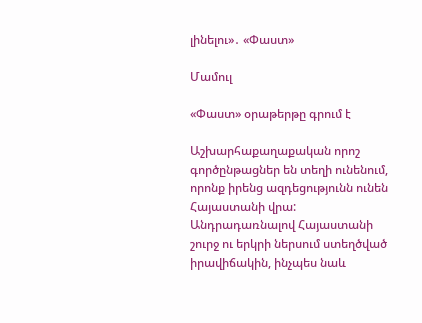լինելու»․ «Փաստ»

Մամուլ

«Փաստ» օրաթերթը գրում է

Աշխարհաքաղաքական որոշ գործընթացներ են տեղի ունենում, որոնք իրենց ազդեցությունն ունեն Հայաստանի վրա: Անդրադառնալով Հայաստանի շուրջ ու երկրի ներսում ստեղծված իրավիճակին, ինչպես նաև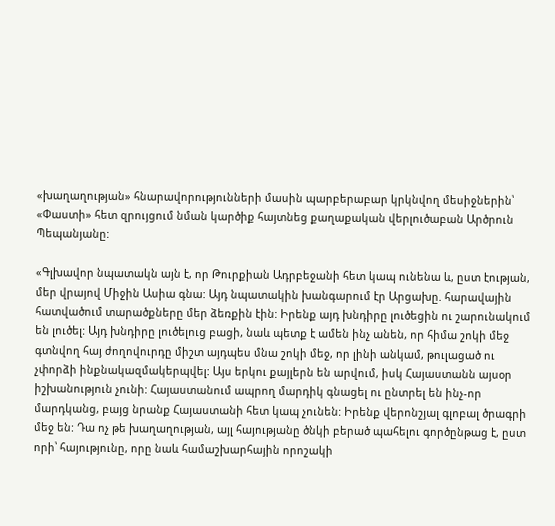«խաղաղության» հնարավորությունների մասին պարբերաբար կրկնվող մեսիջներին՝ «Փաստի» հետ զրույցում նման կարծիք հայտնեց քաղաքական վերլուծաբան Արծրուն Պեպանյանը:

«Գլխավոր նպատակն այն է, որ Թուրքիան Ադրբեջանի հետ կապ ունենա և, ըստ էության, մեր վրայով Միջին Ասիա գնա: Այդ նպատակին խանգարում էր Արցախը. հարավային հատվածում տարածքները մեր ձեռքին էին: Իրենք այդ խնդիրը լուծեցին ու շարունակում են լուծել: Այդ խնդիրը լուծելուց բացի, նաև պետք է ամեն ինչ անեն, որ հիմա շոկի մեջ գտնվող հայ ժողովուրդը միշտ այդպես մնա շոկի մեջ, որ լինի անկամ, թուլացած ու չփորձի ինքնակազմակերպվել: Այս երկու քայլերն են արվում, իսկ Հայաստանն այսօր իշխանություն չունի: Հայաստանում ապրող մարդիկ գնացել ու ընտրել են ինչ-որ մարդկանց, բայց նրանք Հայաստանի հետ կապ չունեն: Իրենք վերոնշյալ գլոբալ ծրագրի մեջ են: Դա ոչ թե խաղաղության, այլ հայությանը ծնկի բերած պահելու գործընթաց է, ըստ որի՝ հայությունը, որը նաև համաշխարհային որոշակի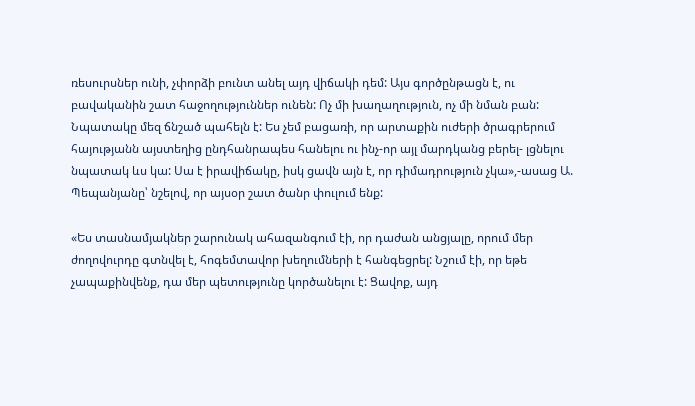ռեսուրսներ ունի, չփորձի բունտ անել այդ վիճակի դեմ: Այս գործընթացն է, ու բավականին շատ հաջողություններ ունեն: Ոչ մի խաղաղություն, ոչ մի նման բան: Նպատակը մեզ ճնշած պահելն է: Ես չեմ բացառի, որ արտաքին ուժերի ծրագրերում հայությանն այստեղից ընդհանրապես հանելու ու ինչ-որ այլ մարդկանց բերել- լցնելու նպատակ ևս կա: Սա է իրավիճակը, իսկ ցավն այն է, որ դիմադրություն չկա»,-ասաց Ա. Պեպանյանը՝ նշելով, որ այսօր շատ ծանր փուլում ենք:

«Ես տասնամյակներ շարունակ ահազանգում էի, որ դաժան անցյալը, որում մեր ժողովուրդը գտնվել է, հոգեմտավոր խեղումների է հանգեցրել: Նշում էի, որ եթե չապաքինվենք, դա մեր պետությունը կործանելու է: Ցավոք, այդ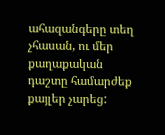ահազանգերը տեղ չհասան, ու մեր քաղաքական դաշտը համարժեք քայլեր չարեց: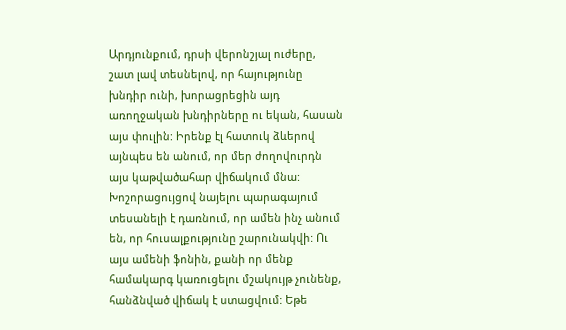Արդյունքում, դրսի վերոնշյալ ուժերը, շատ լավ տեսնելով, որ հայությունը խնդիր ունի, խորացրեցին այդ առողջական խնդիրները ու եկան, հասան այս փուլին: Իրենք էլ հատուկ ձևերով այնպես են անում, որ մեր ժողովուրդն այս կաթվածահար վիճակում մնա: Խոշորացույցով նայելու պարագայում տեսանելի է դառնում, որ ամեն ինչ անում են, որ հուսալքությունը շարունակվի: Ու այս ամենի ֆոնին, քանի որ մենք համակարգ կառուցելու մշակույթ չունենք, հանձնված վիճակ է ստացվում: Եթե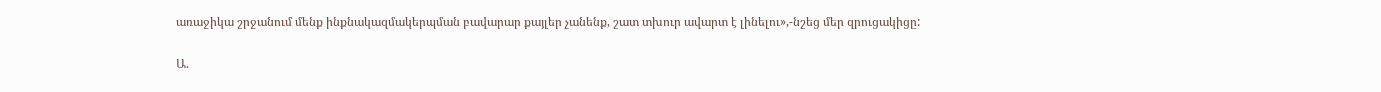առաջիկա շրջանում մենք ինքնակազմակերպման բավարար քայլեր չանենք, շատ տխուր ավարտ է լինելու»,-նշեց մեր զրուցակիցը:

Ա.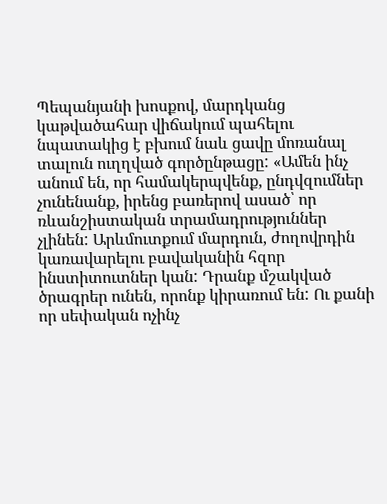Պեպանյանի խոսքով, մարդկանց կաթվածահար վիճակում պահելու նպատակից է բխում նաև ցավը մոռանալ տալուն ուղղված գործընթացը: «Ամեն ինչ անում են, որ համակերպվենք, ընդվզումներ չունենանք, իրենց բառերով ասած՝ որ ռևանշիստական տրամադրություններ չլինեն: Արևմուտքում մարդուն, ժողովրդին կառավարելու բավականին հզոր ինստիտուտներ կան: Դրանք մշակված ծրագրեր ունեն, որոնք կիրառում են: Ու քանի որ սեփական ոչինչ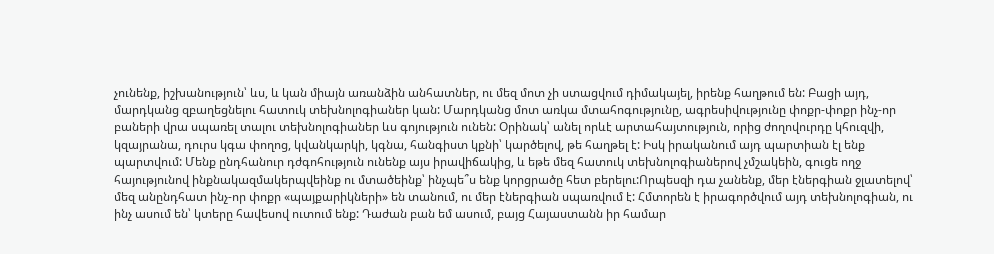չունենք, իշխանություն՝ ևս, և կան միայն առանձին անհատներ, ու մեզ մոտ չի ստացվում դիմակայել, իրենք հաղթում են: Բացի այդ, մարդկանց զբաղեցնելու հատուկ տեխնոլոգիաներ կան: Մարդկանց մոտ առկա մտահոգությունը, ագրեսիվությունը փոքր-փոքր ինչ-որ բաների վրա սպառել տալու տեխնոլոգիաներ ևս գոյություն ունեն: Օրինակ՝ անել որևէ արտահայտություն, որից ժողովուրդը կհուզվի, կզայրանա, դուրս կգա փողոց, կվանկարկի, կգնա, հանգիստ կքնի՝ կարծելով, թե հաղթել է: Իսկ իրականում այդ պարտիան էլ ենք պարտվում: Մենք ընդհանուր դժգոհություն ունենք այս իրավիճակից, և եթե մեզ հատուկ տեխնոլոգիաներով չմշակեին, գուցե ողջ հայությունով ինքնակազմակերպվեինք ու մտածեինք՝ ինչպե՞ս ենք կորցրածը հետ բերելու:Որպեսզի դա չանենք, մեր էներգիան ջլատելով՝ մեզ անընդհատ ինչ-որ փոքր «պայքարիկների» են տանում, ու մեր էներգիան սպառվում է: Հմտորեն է իրագործվում այդ տեխնոլոգիան, ու ինչ ասում են՝ կտերը հավեսով ուտում ենք: Դաժան բան եմ ասում, բայց Հայաստանն իր համար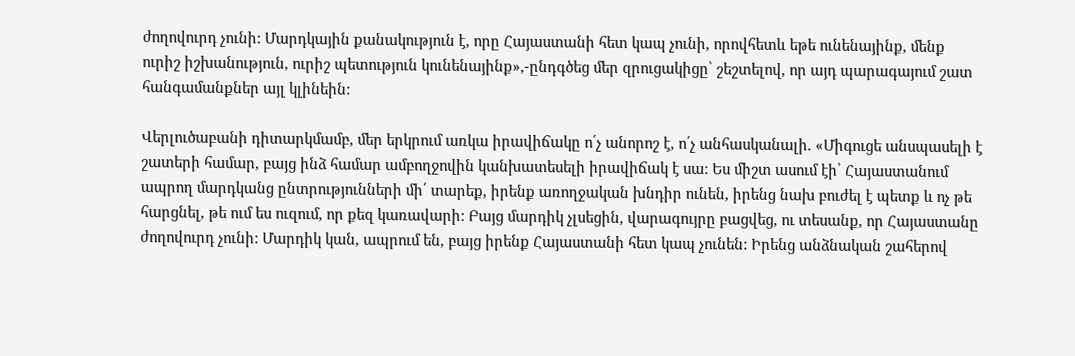ժողովուրդ չունի: Մարդկային քանակություն է, որը Հայաստանի հետ կապ չունի, որովհետև եթե ունենայինք, մենք ուրիշ իշխանություն, ուրիշ պետություն կունենայինք»,-ընդգծեց մեր զրուցակիցը՝ շեշտելով, որ այդ պարագայում շատ հանգամանքներ այլ կլինեին:

Վերլուծաբանի դիտարկմամբ, մեր երկրում առկա իրավիճակը ո՛չ անորոշ է, ո՛չ անհասկանալի. «Միգուցե անսպասելի է շատերի համար, բայց ինձ համար ամբողջովին կանխատեսելի իրավիճակ է սա: Ես միշտ ասում էի՝ Հայաստանում ապրող մարդկանց ընտրությունների մի՛ տարեք, իրենք առողջական խնդիր ունեն, իրենց նախ բուժել է պետք և ոչ թե հարցնել, թե ում ես ուզում, որ քեզ կառավարի: Բայց մարդիկ չլսեցին, վարագույրը բացվեց, ու տեսանք, որ Հայաստանը ժողովուրդ չունի: Մարդիկ կան, ապրում են, բայց իրենք Հայաստանի հետ կապ չունեն: Իրենց անձնական շահերով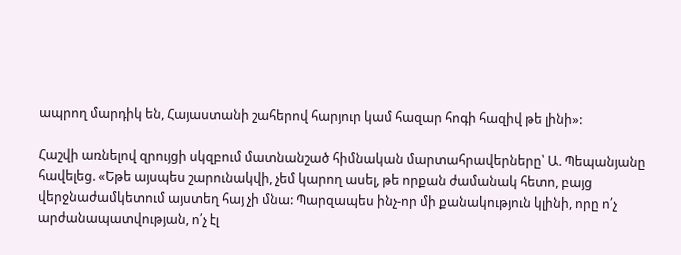ապրող մարդիկ են, Հայաստանի շահերով հարյուր կամ հազար հոգի հազիվ թե լինի»:

Հաշվի առնելով զրույցի սկզբում մատնանշած հիմնական մարտահրավերները՝ Ա. Պեպանյանը հավելեց. «Եթե այսպես շարունակվի, չեմ կարող ասել, թե որքան ժամանակ հետո, բայց վերջնաժամկետում այստեղ հայ չի մնա: Պարզապես ինչ-որ մի քանակություն կլինի, որը ո՛չ արժանապատվության, ո՛չ էլ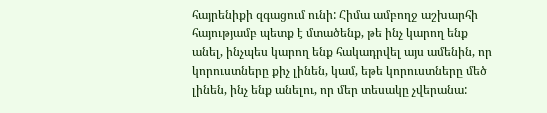հայրենիքի զգացում ունի: Հիմա ամբողջ աշխարհի հայությամբ պետք է մտածենք, թե ինչ կարող ենք անել, ինչպես կարող ենք հակադրվել այս ամենին, որ կորուստները քիչ լինեն, կամ, եթե կորուստները մեծ լինեն, ինչ ենք անելու, որ մեր տեսակը չվերանա: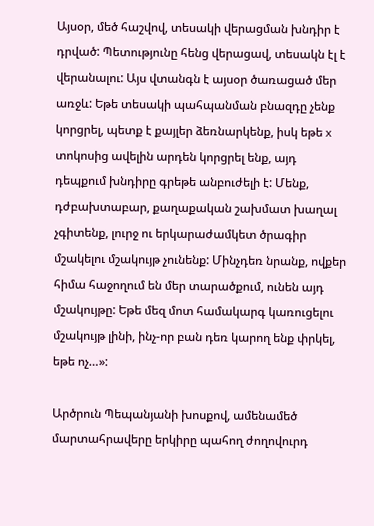Այսօր, մեծ հաշվով, տեսակի վերացման խնդիր է դրված: Պետությունը հենց վերացավ, տեսակն էլ է վերանալու: Այս վտանգն է այսօր ծառացած մեր առջև: Եթե տեսակի պահպանման բնազդը չենք կորցրել, պետք է քայլեր ձեռնարկենք, իսկ եթե x տոկոսից ավելին արդեն կորցրել ենք, այդ դեպքում խնդիրը գրեթե անբուժելի է: Մենք, դժբախտաբար, քաղաքական շախմատ խաղալ չգիտենք, լուրջ ու երկարաժամկետ ծրագիր մշակելու մշակույթ չունենք: Մինչդեռ նրանք, ովքեր հիմա հաջողում են մեր տարածքում, ունեն այդ մշակույթը: Եթե մեզ մոտ համակարգ կառուցելու մշակույթ լինի, ինչ-որ բան դեռ կարող ենք փրկել, եթե ոչ…»:

Արծրուն Պեպանյանի խոսքով, ամենամեծ մարտահրավերը երկիրը պահող ժողովուրդ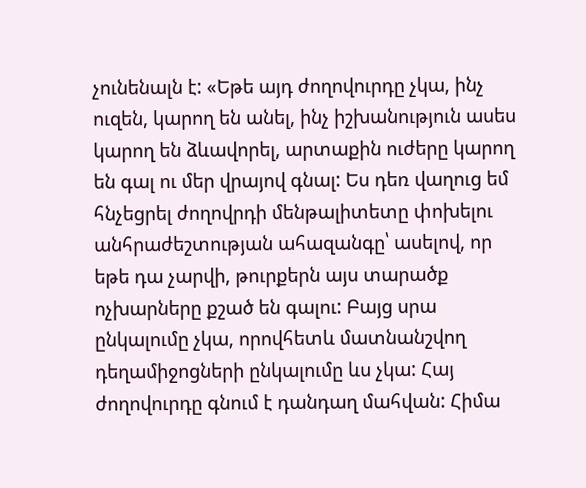չունենալն է: «Եթե այդ ժողովուրդը չկա, ինչ ուզեն, կարող են անել, ինչ իշխանություն ասես կարող են ձևավորել, արտաքին ուժերը կարող են գալ ու մեր վրայով գնալ: Ես դեռ վաղուց եմ հնչեցրել ժողովրդի մենթալիտետը փոխելու անհրաժեշտության ահազանգը՝ ասելով, որ եթե դա չարվի, թուրքերն այս տարածք ոչխարները քշած են գալու: Բայց սրա ընկալումը չկա, որովհետև մատնանշվող դեղամիջոցների ընկալումը ևս չկա: Հայ ժողովուրդը գնում է դանդաղ մահվան: Հիմա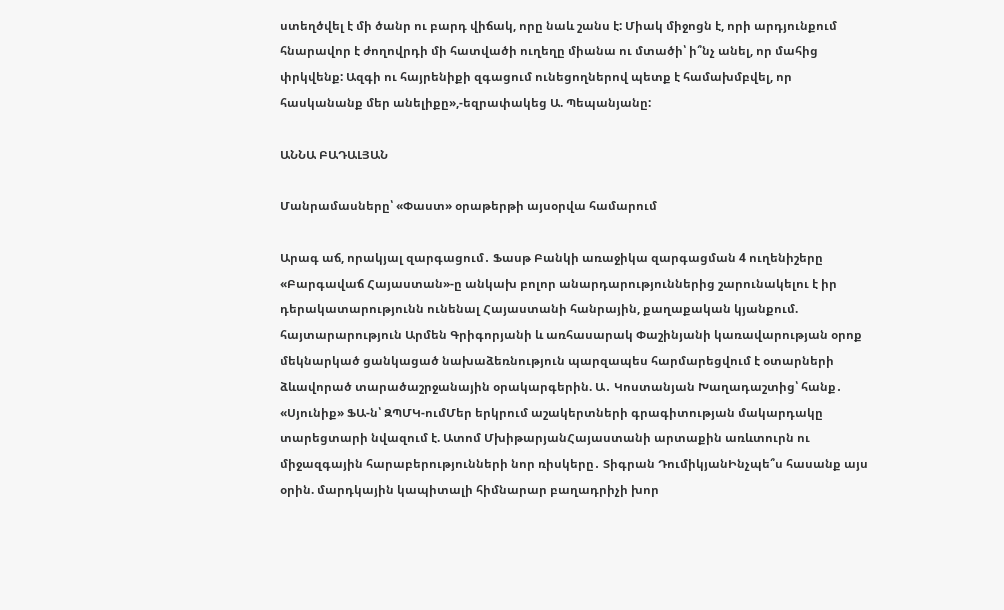ստեղծվել է մի ծանր ու բարդ վիճակ, որը նաև շանս է: Միակ միջոցն է, որի արդյունքում հնարավոր է ժողովրդի մի հատվածի ուղեղը միանա ու մտածի՝ ի՞նչ անել, որ մահից փրկվենք: Ազգի ու հայրենիքի զգացում ունեցողներով պետք է համախմբվել, որ հասկանանք մեր անելիքը»,-եզրափակեց Ա. Պեպանյանը:

ԱՆՆԱ ԲԱԴԱԼՅԱՆ

Մանրամասները՝ «Փաստ» օրաթերթի այսօրվա համարում

Արագ աճ, որակյալ զարգացում․ Ֆասթ Բանկի առաջիկա զարգացման 4 ուղենիշերը «Բարգավաճ Հայաստան»-ը անկախ բոլոր անարդարություններից շարունակելու է իր դերակատարությունն ունենալ Հայաստանի հանրային, քաղաքական կյանքում. հայտարարություն Արմեն Գրիգորյանի և առհասարակ Փաշինյանի կառավարության օրոք մեկնարկած ցանկացած նախաձեռնություն պարզապես հարմարեցվում է օտարների ձևավորած տարածաշրջանային օրակարգերին. Ա․ Կոստանյան Խաղադաշտից՝ հանք․ «Սյունիք» ՖԱ-ն՝ ԶՊՄԿ-ումՄեր երկրում աշակերտների գրագիտության մակարդակը տարեցտարի նվազում է. Ատոմ ՄխիթարյանՀայաստանի արտաքին առևտուրն ու միջազգային հարաբերությունների նոր ռիսկերը․ Տիգրան ԴումիկյանԻնչպե՞ս հասանք այս օրին. մարդկային կապիտալի հիմնարար բաղադրիչի խոր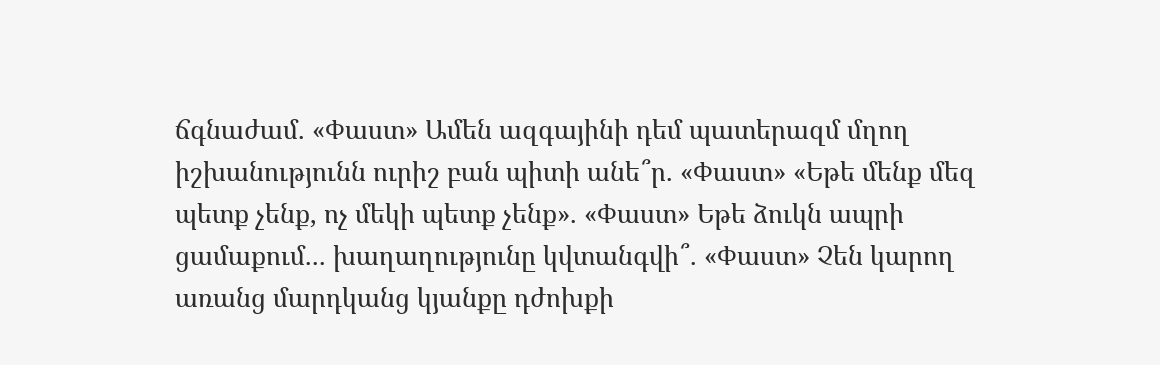ճգնաժամ. «Փաստ» Ամեն ազգայինի դեմ պատերազմ մղող իշխանությունն ուրիշ բան պիտի անե՞ր. «Փաստ» «Եթե մենք մեզ պետք չենք, ոչ մեկի պետք չենք». «Փաստ» Եթե ձուկն ապրի ցամաքում... խաղաղությունը կվտանգվի՞. «Փաստ» Չեն կարող առանց մարդկանց կյանքը դժոխքի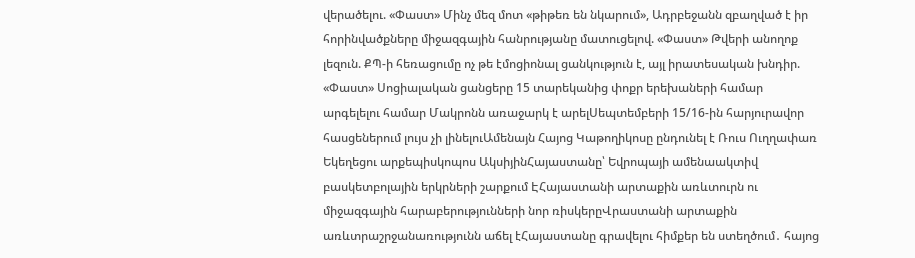վերածելու. «Փաստ» Մինչ մեզ մոտ «թիթեռ են նկարում», Ադրբեջանն զբաղված է իր հորինվածքները միջազգային հանրությանը մատուցելով. «Փաստ» Թվերի անողոք լեզուն. ՔՊ-ի հեռացումը ոչ թե էմոցիոնալ ցանկություն է, այլ իրատեսական խնդիր. «Փաստ» Սոցիալական ցանցերը 15 տարեկանից փոքր երեխաների համար արգելելու համար Մակրոնն առաջարկ է արելՍեպտեմբերի 15/16-ին հարյուրավոր հասցեներում լույս չի լինելուԱմենայն Հայոց Կաթողիկոսը ընդունել է Ռուս Ուղղափառ Եկեղեցու արքեպիսկոպոս ԱկսիյինՀայաստանը՝ Եվրոպայի ամենաակտիվ բասկետբոլային երկրների շարքում ԷՀայաստանի արտաքին առևտուրն ու միջազգային հարաբերությունների նոր ռիսկերըՎրաստանի արտաքին առևտրաշրջանառությունն աճել էՀայաստանը գրավելու հիմքեր են ստեղծում․ հայոց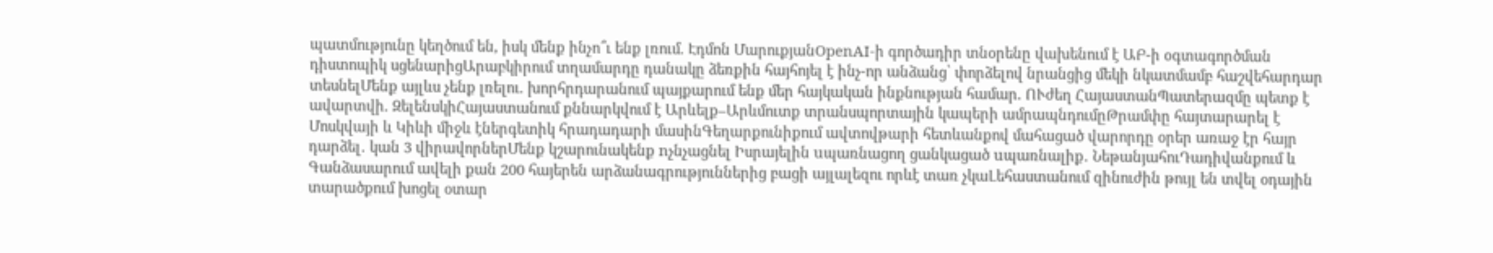պատմությունը կեղծում են, իսկ մենք ինչո՞ւ ենք լռում. Էդմոն ՄարուքյանOpenAI-ի գործադիր տնօրենը վախենում է ԱԲ-ի օգտագործման դիստոպիկ սցենարիցԱրաբկիրում տղամարդը դանակը ձեռքին հայհոյել է ինչ-որ անձանց՝ փորձելով նրանցից մեկի նկատմամբ հաշվեհարդար տեսնելՄենք այլևս չենք լռելու. խորհրդարանում պայքարում ենք մեր հայկական ինքնության համար. ՈՒժեղ ՀայաստանՊատերազմը պետք է ավարտվի. ԶելենսկիՀայաստանում քննարկվում է Արևելք–Արևմուտք տրանսպորտային կապերի ամրապնդումըԹրամփը հայտարարել է Մոսկվայի և Կիևի միջև էներգետիկ հրադադարի մասինԳեղարքունիքում ավտովթարի հետևանքով մահացած վարորդը օրեր առաջ էր հայր դարձել․ կան 3 վիրավորներՄենք կշարունակենք nչնչացնել Իսրայելին uպառնացող ցանկացած uպառնալիք․ ՆեթանյահուԴադիվանքում և Գանձասարում ավելի քան 200 հայերեն արձանագրություններից բացի այլալեզու որևէ տառ չկաԼեհաստանում զինուժին թույլ են տվել օդային տարածքում խոցել օտար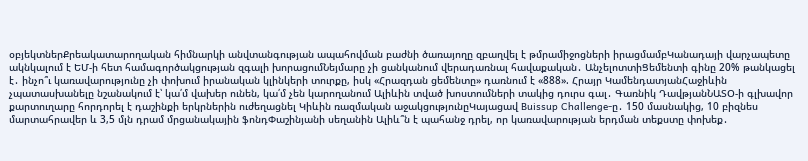օբյեկտներՔրեակատարողական հիմնարկի անվտանգության ապահովման բաժնի ծառայողը զբաղվել է թմրամիջոցների իրացմամբԿանադայի վարչապետը ակնկալում է ԵՄ-ի հետ համագործակցության զգալի խորացումՆեյմարը չի ցանկանում վերադառնալ հավաքական․ ԱնչելոտտիՑեմենտի գինը 20% թանկացել է․ ինչո՞ւ կառավարությունը չի փոխում իրանական կլինկերի տուրքը, իսկ «Հրազդան ցեմենտը» դառնում է «888». Հրայր ԿամենդատյանՀաջիևին չպատասխանելը նշանակում է՝ կա՛մ վախեր ունեն, կա՛մ չեն կարողանում Ալիևին տված խոստումների տակից դուրս գալ․ Գառնիկ ԴավթյանՆԱՏՕ-ի գլխավոր քարտուղարը հորդորել է դաշինքի երկրներին ուժեղացնել Կիևին ռազմական աջակցությունըԿայացավ Buissup Challenge-ը․ 150 մասնակից, 10 բիզնես մարտահրավեր և 3,5 մլն դրամ մրցանակային ֆոնդՓաշինյանի սեղանին Ալիև՞ն է պահանջ դրել, որ կառավարության երդման տեքստը փոխեք․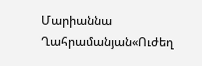Մարիաննա Ղահրամանյան«Ուժեղ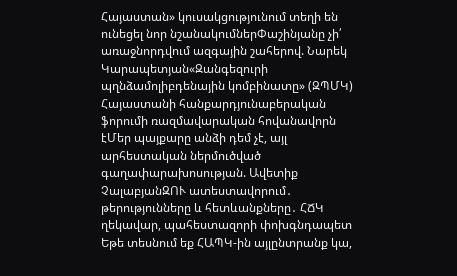Հայաստան» կուսակցությունում տեղի են ունեցել նոր նշանակումներՓաշինյանը չի՛ առաջնորդվում ազգային շահերով. Նարեկ Կարապետյան«Զանգեզուրի պղնձամոլիբդենային կոմբինատը» (ԶՊՄԿ) Հայաստանի հանքարդյունաբերական ֆորումի ռազմավարական հովանավորն էՄեր պայքարը անձի դեմ չէ, այլ արհեստական ներմուծված գաղափարախոսության. Ավետիք ՉալաբյանԶՈՒ ատեստավորում․ թերությունները և հետևանքները․ ՀՃԿ ղեկավար, պահեստազորի փոխգնդապետ Եթե տեսնում եք ՀԱՊԿ-ին այլընտրանք կա,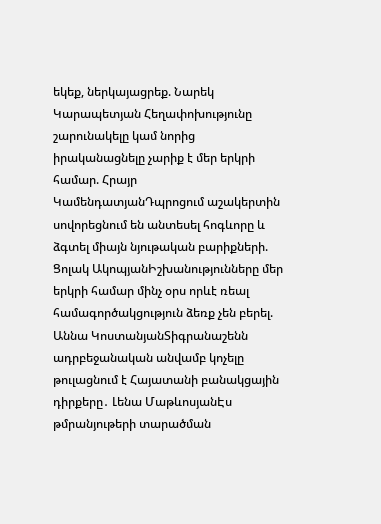եկեք, ներկայացրեք. Նարեկ Կարապետյան Հեղափոխությունը շարունակելը կամ նորից իրականացնելը չարիք է մեր երկրի համար. Հրայր ԿամենդատյանԴպրոցում աշակերտին սովորեցնում են անտեսել հոգևորը և ձգտել միայն նյութական բարիքների. Ցոլակ ԱկոպյանԻշխանությունները մեր երկրի համար մինչ օրս որևէ ռեալ համագործակցություն ձեռք չեն բերել. Աննա ԿոստանյանՏիգրանաշենն ադրբեջանական անվամբ կոչելը թուլացնում է Հայատանի բանակցային դիրքերը․ Լենա ՄաթևոսյանԷս թմրանյութերի տարածման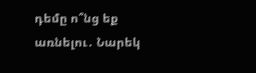դեմը ո՞նց եք առնելու․ Նարեկ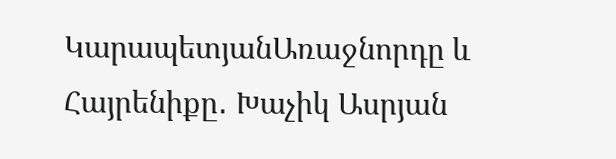ԿարապետյանԱռաջնորդը և Հայրենիքը․ Խաչիկ Ասրյան